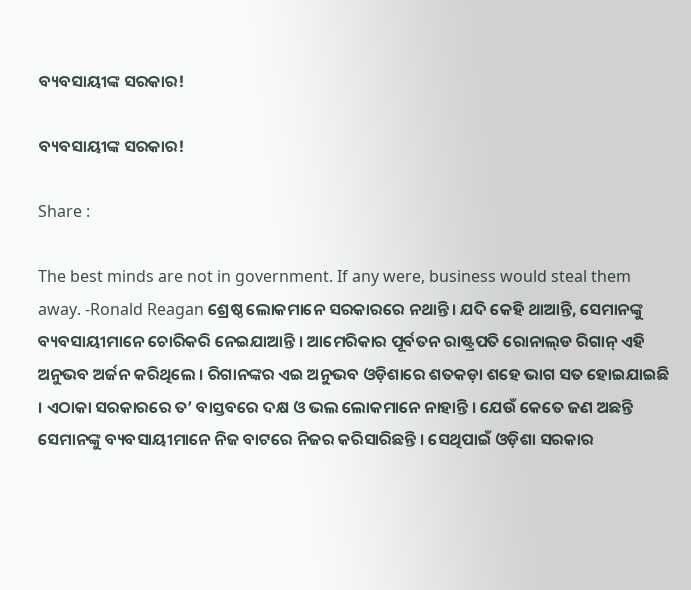ବ୍ୟବସାୟୀଙ୍କ ସରକାର!

ବ୍ୟବସାୟୀଙ୍କ ସରକାର!

Share :

The best minds are not in government. If any were, business would steal them away. -Ronald Reagan ଶ୍ରେଷ୍ଠ ଲୋକମାନେ ସରକାରରେ ନଥାନ୍ତି । ଯଦି କେହି ଥାଆନ୍ତି, ସେମାନଙ୍କୁ ବ୍ୟବସାୟୀମାନେ ଚୋରିକରି ନେଇଯାଆନ୍ତି । ଆମେରିକାର ପୂର୍ବତନ ରାଷ୍ଟ୍ରପତି ରୋନାଲ୍‍ଡ ରିଗାନ୍‍ ଏହି ଅନୁଭବ ଅର୍ଜନ କରିଥିଲେ । ରିଗାନଙ୍କର ଏଇ ଅନୁଭବ ଓଡ଼ିଶାରେ ଶତକଡ଼ା ଶହେ ଭାଗ ସତ ହୋଇଯାଇଛି । ଏଠାକା ସରକାରରେ ତ’ ବାସ୍ତବରେ ଦକ୍ଷ ଓ ଭଲ ଲୋକମାନେ ନାହାନ୍ତି । ଯେଉଁ କେତେ ଜଣ ଅଛନ୍ତି ସେମାନଙ୍କୁ ବ୍ୟବସାୟୀମାନେ ନିଜ ବାଟରେ ନିଜର କରିସାରିଛନ୍ତି । ସେଥିପାଇଁ ଓଡ଼ିଶା ସରକାର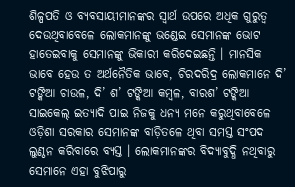ଶିଳ୍ପପତି ଓ ବ୍ୟବସାୟୀମାନଙ୍କର ସ୍ୱାର୍ଥ ଉପରେ ଅଧିକ ଗୁରୁତ୍ୱ ଦେଉଥିବାବେଳେ ଲୋକମାନଙ୍କୁ ଭଣ୍ଡେଇ ସେମାନଙ୍କ ଭୋଟ ହାତେଇବାକୁ ସେମାନଙ୍କୁ ଭିକାରୀ କରିଦେଇଛନ୍ତି । ମାନସିକ ଭାବେ ହେଉ ତ ଅର୍ଥନୈତିକ ଭାବେ, ଚିରଦରିଦ୍ର ଲୋକମାନେ ଦି’ ଟଙ୍କିଆ ଚାଉଳ, ଦି’ ଶ’ ଟଙ୍କିଆ କମ୍ବଳ, ବାରଶ’ ଟଙ୍କିଆ ସାଇକେଲ୍‍ ଇତ୍ୟାଦି ପାଇ ନିଜକୁ ଧନ୍ୟ ମନେ କରୁଥିବାବେଳେ ଓଡ଼ିଶା ସରକାର ସେମାନଙ୍କ ବାଡ଼ିତଳେ ଥିବା ସମସ୍ତ ସଂପଦ ଲୁଣ୍ଠନ କରିବାରେ ବ୍ୟସ୍ତ । ଲୋକମାନଙ୍କର ବିଦ୍ୟାବୁଦ୍ଧି ନଥିବାରୁ ସେମାନେ ଏହା ବୁଝିପାରୁ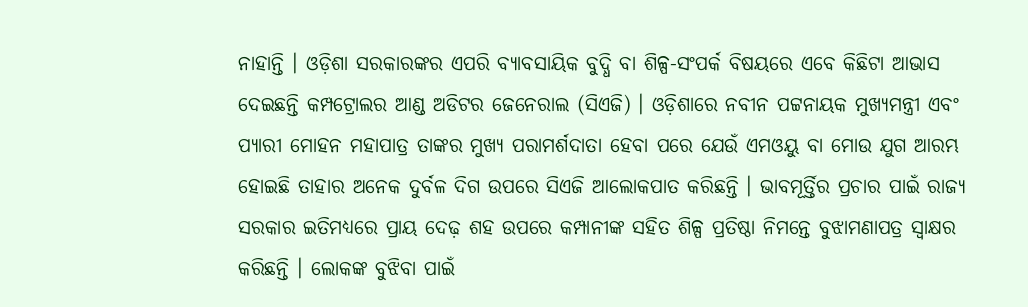ନାହାନ୍ତି । ଓଡ଼ିଶା ସରକାରଙ୍କର ଏପରି ବ୍ୟାବସାୟିକ ବୁଦ୍ଧି ବା ଶିଳ୍ପ-ସଂପର୍କ ବିଷୟରେ ଏବେ କିଛିଟା ଆଭାସ ଦେଇଛନ୍ତି କମ୍ପଟ୍ରୋଲର ଆଣ୍ଡ ଅଡିଟର ଜେନେରାଲ (ସିଏଜି) । ଓଡ଼ିଶାରେ ନବୀନ ପଟ୍ଟନାୟକ ମୁଖ୍ୟମନ୍ତ୍ରୀ ଏବଂ ପ୍ୟାରୀ ମୋହନ ମହାପାତ୍ର ତାଙ୍କର ମୁଖ୍ୟ ପରାମର୍ଶଦାତା ହେବା ପରେ ଯେଉଁ ଏମଓୟୁ ବା ମୋଉ ଯୁଗ ଆରମ୍ଭ ହୋଇଛି ତାହାର ଅନେକ ଦୁର୍ବଳ ଦିଗ ଉପରେ ସିଏଜି ଆଲୋକପାତ କରିଛନ୍ତି । ଭାବମୂର୍ତ୍ତିର ପ୍ରଚାର ପାଇଁ ରାଜ୍ୟ ସରକାର ଇତିମଧ୍ୟରେ ପ୍ରାୟ ଦେଢ଼ ଶହ ଉପରେ କମ୍ପାନୀଙ୍କ ସହିତ ଶିଳ୍ପ ପ୍ରତିଷ୍ଠା ନିମନ୍ତେ ବୁଝାମଣାପତ୍ର ସ୍ୱାକ୍ଷର କରିଛନ୍ତି । ଲୋକଙ୍କ ବୁଝିବା ପାଇଁ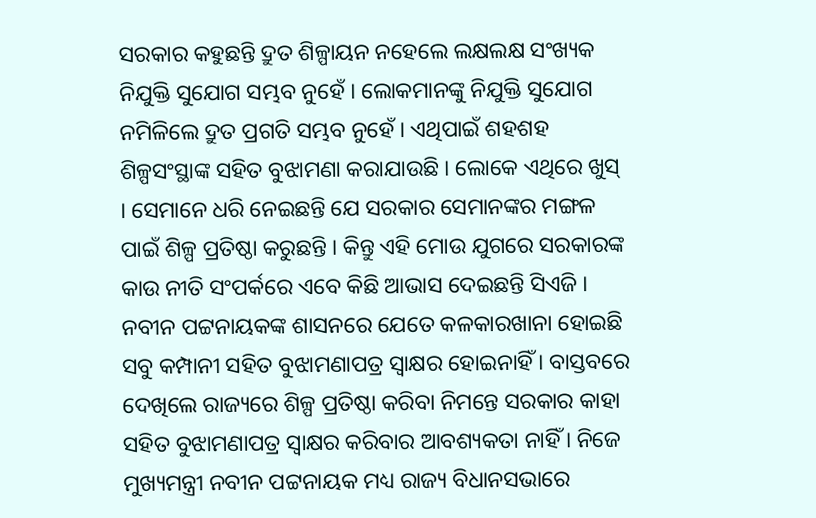ସରକାର କହୁଛନ୍ତି ଦ୍ରୁତ ଶିଳ୍ପାୟନ ନହେଲେ ଲକ୍ଷଲକ୍ଷ ସଂଖ୍ୟକ ନିଯୁକ୍ତି ସୁଯୋଗ ସମ୍ଭବ ନୁହେଁ । ଲୋକମାନଙ୍କୁ ନିଯୁକ୍ତି ସୁଯୋଗ ନମିଳିଲେ ଦ୍ରୁତ ପ୍ରଗତି ସମ୍ଭବ ନୁହେଁ । ଏଥିପାଇଁ ଶହଶହ ଶିଳ୍ପସଂସ୍ଥାଙ୍କ ସହିତ ବୁଝାମଣା କରାଯାଉଛି । ଲୋକେ ଏଥିରେ ଖୁସ୍‍ । ସେମାନେ ଧରି ନେଇଛନ୍ତି ଯେ ସରକାର ସେମାନଙ୍କର ମଙ୍ଗଳ ପାଇଁ ଶିଳ୍ପ ପ୍ରତିଷ୍ଠା କରୁଛନ୍ତି । କିନ୍ତୁ ଏହି ମୋଉ ଯୁଗରେ ସରକାରଙ୍କ କାଉ ନୀତି ସଂପର୍କରେ ଏବେ କିଛି ଆଭାସ ଦେଇଛନ୍ତି ସିଏଜି । ନବୀନ ପଟ୍ଟନାୟକଙ୍କ ଶାସନରେ ଯେତେ କଳକାରଖାନା ହୋଇଛି ସବୁ କମ୍ପାନୀ ସହିତ ବୁଝାମଣାପତ୍ର ସ୍ୱାକ୍ଷର ହୋଇନାହିଁ । ବାସ୍ତବରେ ଦେଖିଲେ ରାଜ୍ୟରେ ଶିଳ୍ପ ପ୍ରତିଷ୍ଠା କରିବା ନିମନ୍ତେ ସରକାର କାହା ସହିତ ବୁଝାମଣାପତ୍ର ସ୍ୱାକ୍ଷର କରିବାର ଆବଶ୍ୟକତା ନାହିଁ । ନିଜେ ମୁଖ୍ୟମନ୍ତ୍ରୀ ନବୀନ ପଟ୍ଟନାୟକ ମଧ୍ୟ ରାଜ୍ୟ ବିଧାନସଭାରେ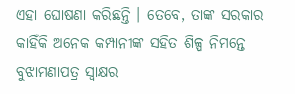ଏହା ଘୋଷଣା କରିଛନ୍ତି । ତେବେ, ତାଙ୍କ ସରକାର କାହିଁକି ଅନେକ କମ୍ପାନୀଙ୍କ ସହିତ ଶିଳ୍ପ ନିମନ୍ତେ ବୁଝାମଣାପତ୍ର ସ୍ୱାକ୍ଷର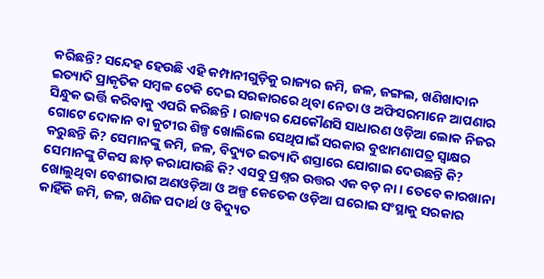କରିଛନ୍ତି? ସନ୍ଦେହ ହେଉଛି ଏହି କମ୍ପାନୀଗୁଡ଼ିକୁ ରାଜ୍ୟର ଜମି, ଜଳ, ଜଙ୍ଗଲ, ଖଣିଖାଦାନ ଇତ୍ୟାଦି ପ୍ରାକୃତିକ ସମ୍ବଳ ଟେକି ଦେଇ ସରକାରରେ ଥିବା ନେତା ଓ ଅଫିସରମାନେ ଆପଣାର ସିନ୍ଧୁକ ଭର୍ତ୍ତି କରିବାକୁ ଏପରି କରିଛନ୍ତି । ରାଜ୍ୟର ଯେକୌଣସି ସାଧାରଣ ଓଡ଼ିଆ ଲୋକ ନିଜର ଗୋଟେ ଦୋକାନ ବା କୁଟୀର ଶିଳ୍ପ ଖୋଲିଲେ ସେଥିପାଇଁ ସରକାର ବୁଝାମଣାପତ୍ର ସ୍ୱାକ୍ଷର କରୁଛନ୍ତି କି? ସେମାନଙ୍କୁ ଜମି, ଜଳ, ବିଦ୍ୟୁତ ଇତ୍ୟାଦି ଶସ୍ତାରେ ଯୋଗାଇ ଦେଉଛନ୍ତି କି? ସେମାନଙ୍କୁ ଟିକସ ଛାଡ଼ କରାଯାଉଛି କି? ଏସବୁ ପ୍ରଶ୍ନର ଉତ୍ତର ଏକ ବଡ଼ ନା । ତେବେ କାରଖାନା ଖୋଲୁଥିବା ବେଶୀଭାଗ ଅଣଓଡ଼ିଆ ଓ ଅଳ୍ପ କେତେକ ଓଡ଼ିଆ ଘରୋଇ ସଂସ୍ଥାକୁ ସରକାର କାହିଁକି ଜମି, ଜଳ, ଖଣିଜ ପଦାର୍ଥ ଓ ବିଦ୍ୟୁତ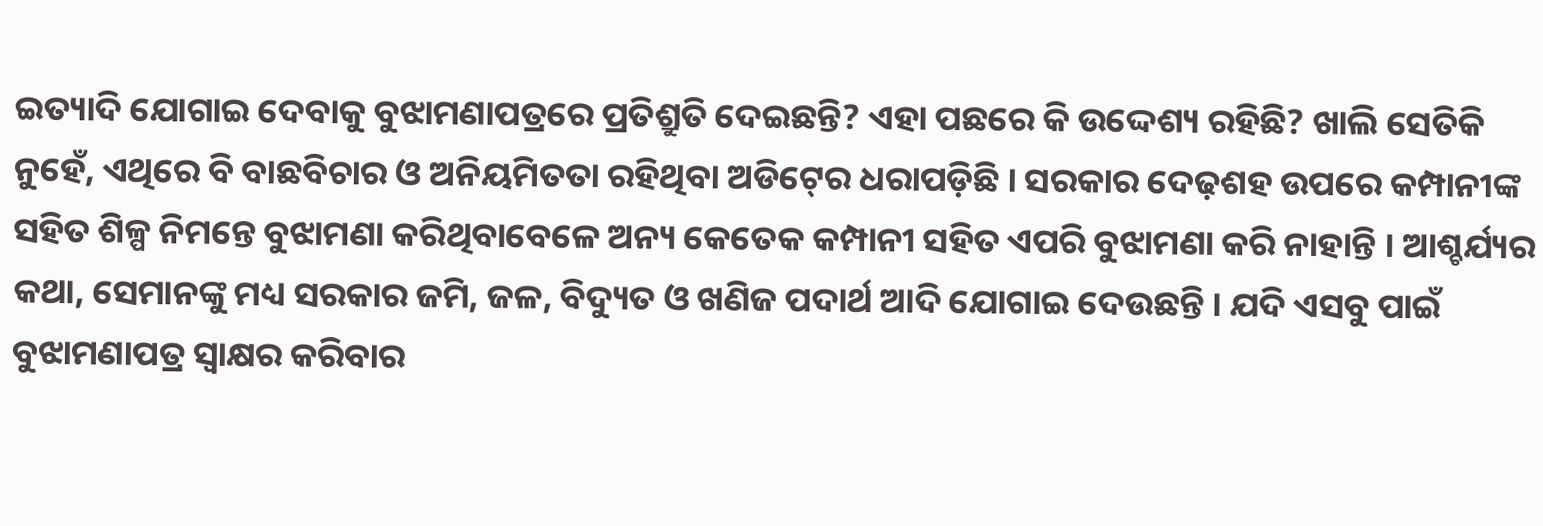ଇତ୍ୟାଦି ଯୋଗାଇ ଦେବାକୁ ବୁଝାମଣାପତ୍ରରେ ପ୍ରତିଶ୍ରୁତି ଦେଇଛନ୍ତି? ଏହା ପଛରେ କି ଉଦ୍ଦେଶ୍ୟ ରହିଛି? ଖାଲି ସେତିକି ନୁହେଁ, ଏଥିରେ ବି ବାଛବିଚାର ଓ ଅନିୟମିତତା ରହିଥିବା ଅଡିଟ୍‍ରେ ଧରାପଡ଼ିଛି । ସରକାର ଦେଢ଼ଶହ ଉପରେ କମ୍ପାନୀଙ୍କ ସହିତ ଶିଳ୍ପ ନିମନ୍ତେ ବୁଝାମଣା କରିଥିବାବେଳେ ଅନ୍ୟ କେତେକ କମ୍ପାନୀ ସହିତ ଏପରି ବୁଝାମଣା କରି ନାହାନ୍ତି । ଆଶ୍ଚର୍ଯ୍ୟର କଥା, ସେମାନଙ୍କୁ ମଧ୍ୟ ସରକାର ଜମି, ଜଳ, ବିଦ୍ୟୁତ ଓ ଖଣିଜ ପଦାର୍ଥ ଆଦି ଯୋଗାଇ ଦେଉଛନ୍ତି । ଯଦି ଏସବୁ ପାଇଁ ବୁଝାମଣାପତ୍ର ସ୍ୱାକ୍ଷର କରିବାର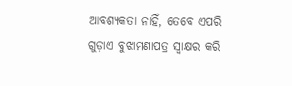ଆବଶ୍ୟକତା ନାହିଁ, ତେବେ ଏପରି ଗୁଡ଼ାଏ ବୁଝାମଣାପତ୍ର ସ୍ୱାକ୍ଷର କରି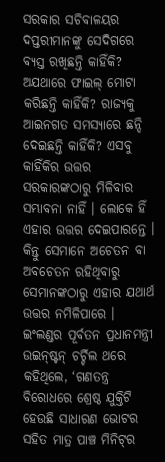ସରକାର ସଚିବାଳୟର ଦପ୍ତରୀମାନଙ୍କୁ ସେଦିଗରେ ବ୍ୟସ୍ତ ରଖିଛନ୍ତି କାହିଁକି? ଅଯଥାରେ ଫାଇଲ୍‍ ମୋଟା କରିଛନ୍ତି କାହିଁକି? ରାଜ୍ୟକୁ ଆଇନଗତ ସମସ୍ୟାରେ ଛନ୍ଦି ଦେଇଛନ୍ତି କାହିଁକି? ଏସବୁ କାହିଁକିର ଉତ୍ତର ସରକାରଙ୍କଠାରୁ ମିଳିବାର ସମ୍ଭାବନା ନାହିଁ । ଲୋକେ ହିଁ ଏହାର ଉତ୍ତର ଦେଇପାରନ୍ତେ । କିନ୍ତୁ ସେମାନେ ଅଚେତନ ବା ଅବଚେତନ ରହିଥିବାରୁ ସେମାନଙ୍କଠାରୁ ଏହାର ଯଥାର୍ଥ ଉତ୍ତର ନମିଳିପାରେ । ଇଂଲଣ୍ଡର ପୂର୍ବତନ ପ୍ରଧାନମନ୍ତ୍ରୀ ଉଇନ୍‍ଷ୍ଟନ୍‍ ଚର୍ଚ୍ଚିଲ ଥରେ କହିଥିଲେ, ‘ଗଣତନ୍ତ୍ର ବିରୋଧରେ ଶ୍ରେଷ୍ଠ ଯୁକ୍ତିଟି ହେଉଛି ସାଧାରଣ ଭୋଟର ସହିତ ମାତ୍ର ପାଞ୍ଚ ମିନିଟ୍‍ର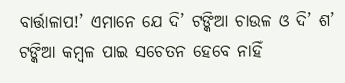ବାର୍ତ୍ତାଳାପ!’ ଏମାନେ ଯେ ଦି’ ଟଙ୍କିଆ ଚାଉଳ ଓ ଦି’ ଶ’ ଟଙ୍କିଆ କମ୍ବଳ ପାଇ ସଚେତନ ହେବେ ନାହିଁ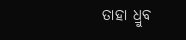ତାହା ଧ୍ରୁବ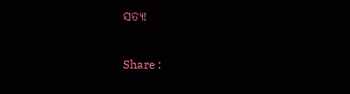ସତ୍ୟ!

Share :